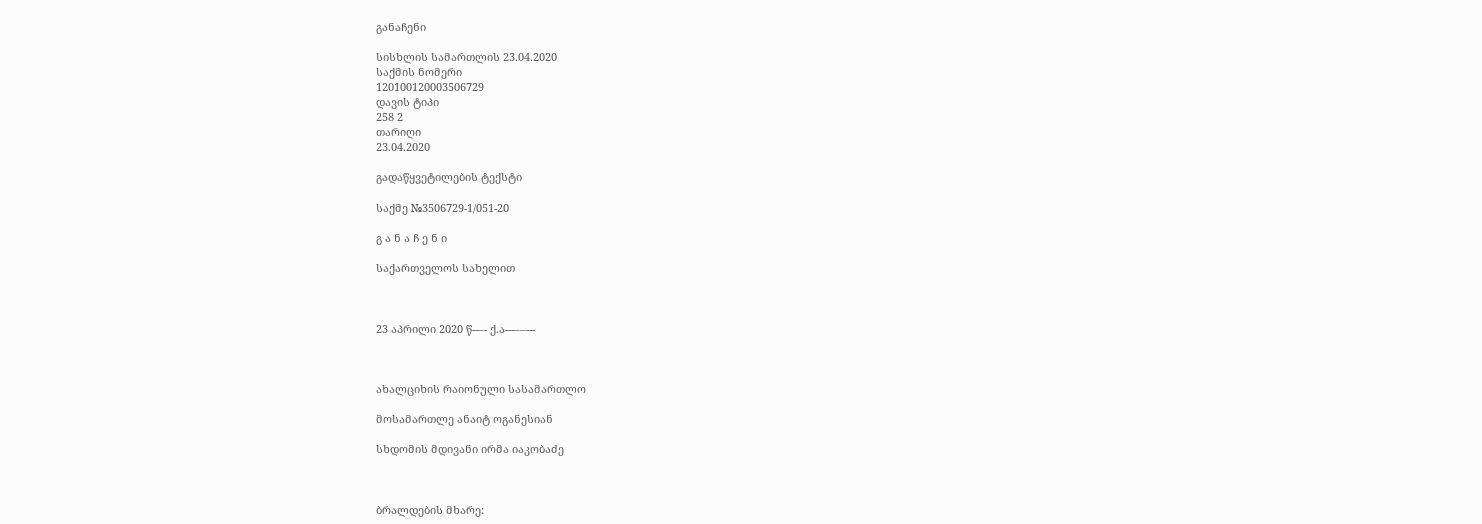განაჩენი

სისხლის სამართლის 23.04.2020
საქმის ნომერი
120100120003506729
დავის ტიპი
258 2
თარიღი
23.04.2020

გადაწყვეტილების ტექსტი

საქმე №3506729-1/051-20

გ ა ნ ა ჩ ე ნ ი

საქართველოს სახელით



23 აპრილი 2020 წ--–- ქ.ა---––---



ახალციხის რაიონული სასამართლო

მოსამართლე ანაიტ ოგანესიან

სხდომის მდივანი ირმა იაკობაძე



ბრალდების მხარე: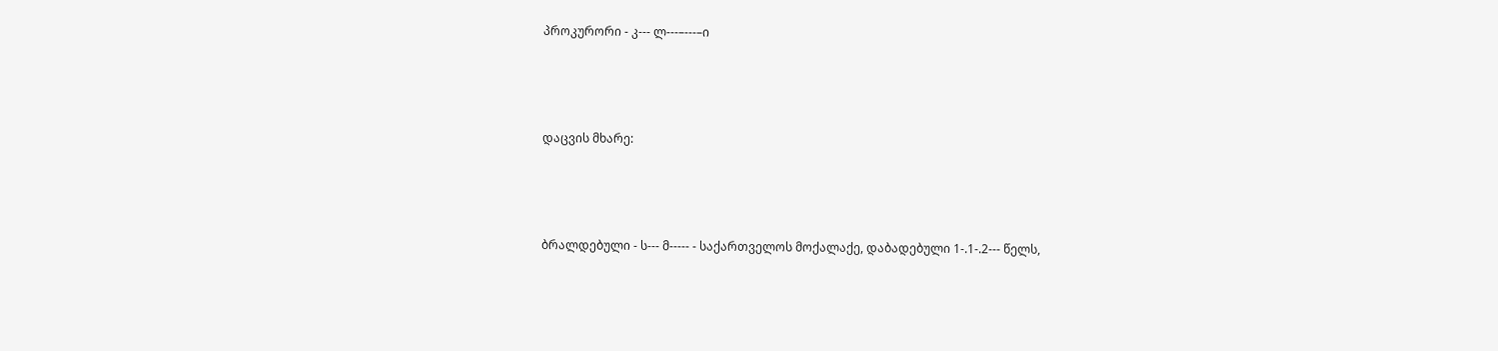პროკურორი - კ--- ლ---–---–ი



დაცვის მხარე:



ბრალდებული - ს--- მ----- - საქართველოს მოქალაქე, დაბადებული 1-.1-.2--- წელს,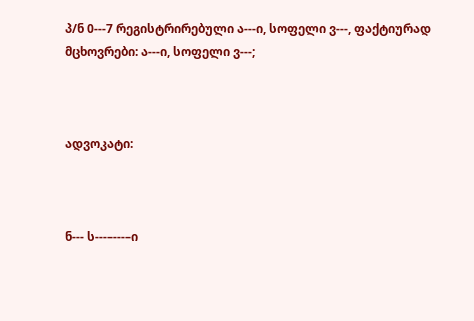პ/ნ 0---7 რეგისტრირებული ა---ი, სოფელი ვ---, ფაქტიურად მცხოვრები: ა---ი, სოფელი ვ---;



ადვოკატი:



ნ--- ს---–---–ი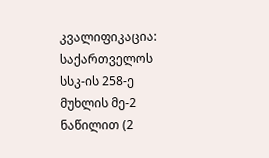კვალიფიკაცია: საქართველოს სსკ-ის 258-ე მუხლის მე-2 ნაწილით (2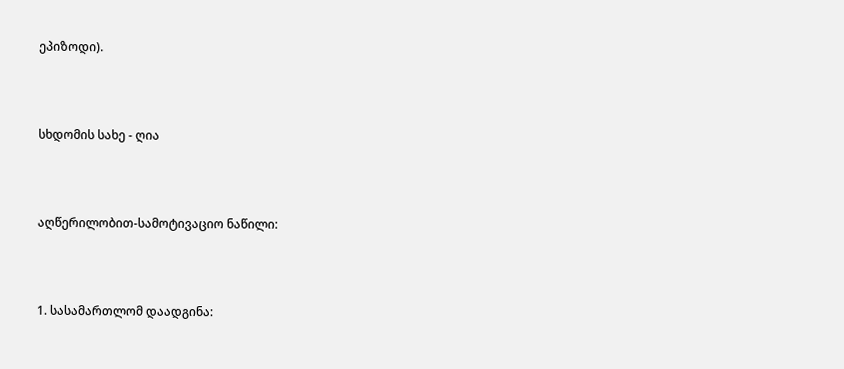ეპიზოდი).



სხდომის სახე - ღია



აღწერილობით-სამოტივაციო ნაწილი:



1. სასამართლომ დაადგინა: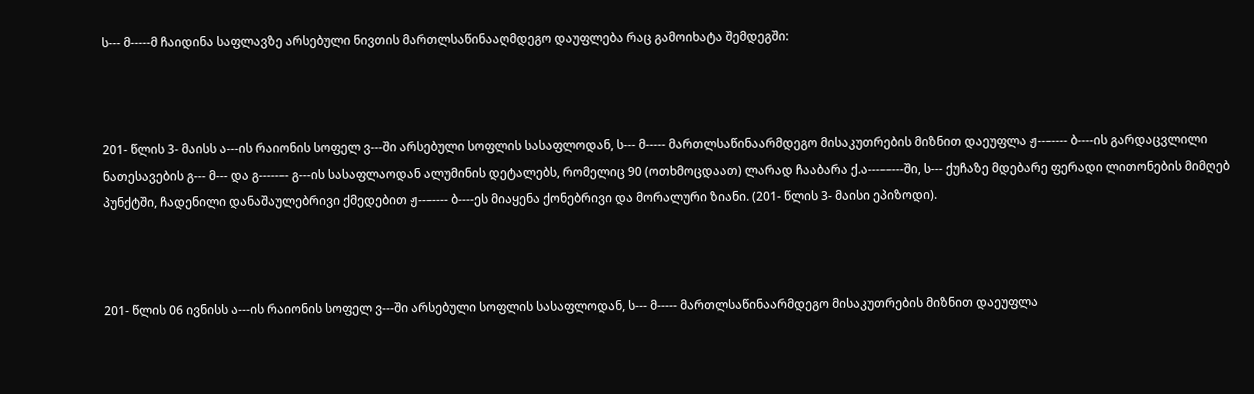ს--- მ-----მ ჩაიდინა საფლავზე არსებული ნივთის მართლსაწინააღმდეგო დაუფლება რაც გამოიხატა შემდეგში:



201- წლის 3- მაისს ა---ის რაიონის სოფელ ვ---ში არსებული სოფლის სასაფლოდან, ს--- მ----- მართლსაწინაარმდეგო მისაკუთრების მიზნით დაეუფლა ჟ--–---- ბ----ის გარდაცვლილი ნათესავების გ--- მ--- და გ-----–- გ---ის სასაფლაოდან ალუმინის დეტალებს, რომელიც 90 (ოთხმოცდაათ) ლარად ჩააბარა ქ.ა---––---ში, ს--- ქუჩაზე მდებარე ფერადი ლითონების მიმღებ პუნქტში, ჩადენილი დანაშაულებრივი ქმედებით ჟ--–---- ბ----ეს მიაყენა ქონებრივი და მორალური ზიანი. (201- წლის 3- მაისი ეპიზოდი).



201- წლის 06 ივნისს ა---ის რაიონის სოფელ ვ---ში არსებული სოფლის სასაფლოდან, ს--- მ----- მართლსაწინაარმდეგო მისაკუთრების მიზნით დაეუფლა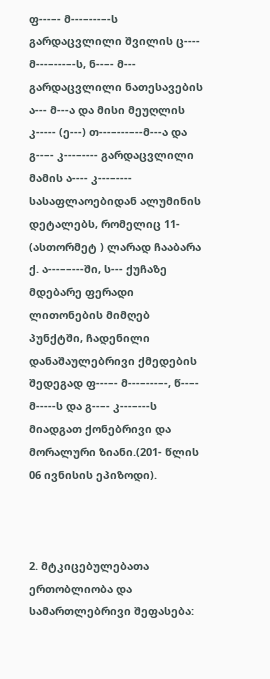ფ---–- მ---–---–-ს გარდაცვლილი შვილის ც---- მ---–---–-ს, ნ--–- მ--- გარდაცვლილი ნათესავების ა--- მ---ა და მისი მეუღლის კ----- (ე---) თ---–---–--მ---ა და გ--–- კ---–---- გარდაცვლილი მამის ა---- კ---–---- სასაფლაოებიდან ალუმინის დეტალებს, რომელიც 11- (ასთორმეტ ) ლარად ჩააბარა ქ. ა---––---ში, ს--- ქუჩაზე მდებარე ფერადი ლითონების მიმღებ პუნქტში, ჩადენილი დანაშაულებრივი ქმედების შედეგად ფ---–- მ---–---–-, წ--–- მ-----ს და გ--–- კ---–---ს მიადგათ ქონებრივი და მორალური ზიანი.(201- წლის 06 ივნისის ეპიზოდი).



2. მტკიცებულებათა ერთობლიობა და სამართლებრივი შეფასება: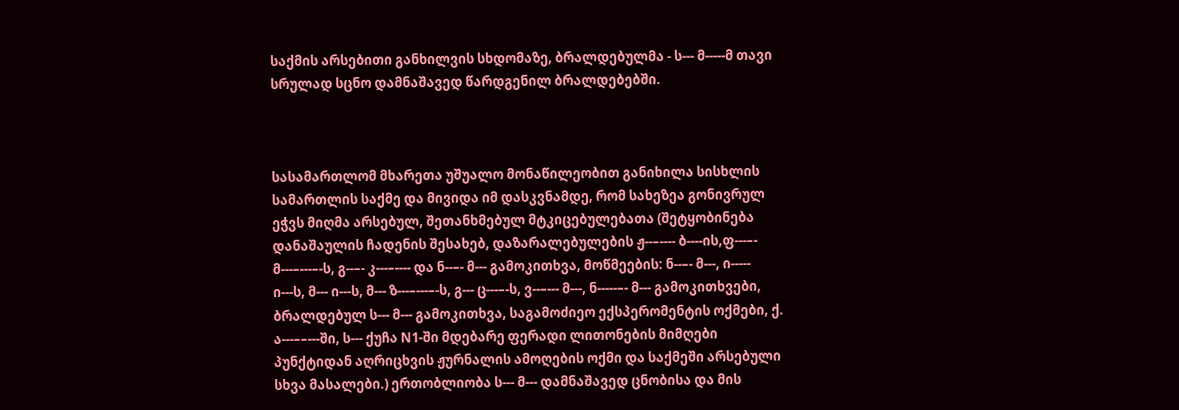საქმის არსებითი განხილვის სხდომაზე, ბრალდებულმა - ს--- მ-----მ თავი სრულად სცნო დამნაშავედ წარდგენილ ბრალდებებში.



სასამართლომ მხარეთა უშუალო მონაწილეობით განიხილა სისხლის სამართლის საქმე და მივიდა იმ დასკვნამდე, რომ სახეზეა გონივრულ ეჭვს მიღმა არსებულ, შეთანხმებულ მტკიცებულებათა (შეტყობინება დანაშაულის ჩადენის შესახებ, დაზარალებულების ჟ--–---- ბ----ის,ფ---–- მ---–---–-ს, გ--–- კ---–---- და ნ--–- მ--- გამოკითხვა, მოწმეების: ნ--–- მ---, ი----- ი---ს, მ--- ი---ს, მ--- ზ---–---–-ს, გ--- ც---–-ს, ვ--–--- მ---, ნ-----–- მ--- გამოკითხვები, ბრალდებულ ს--- მ--- გამოკითხვა, საგამოძიეო ექსპერომენტის ოქმები, ქ. ა---––---ში, ს--- ქუჩა N1-ში მდებარე ფერადი ლითონების მიმღები პუნქტიდან აღრიცხვის ჟურნალის ამოღების ოქმი და საქმეში არსებული სხვა მასალები.) ერთობლიობა ს--- მ--- დამნაშავედ ცნობისა და მის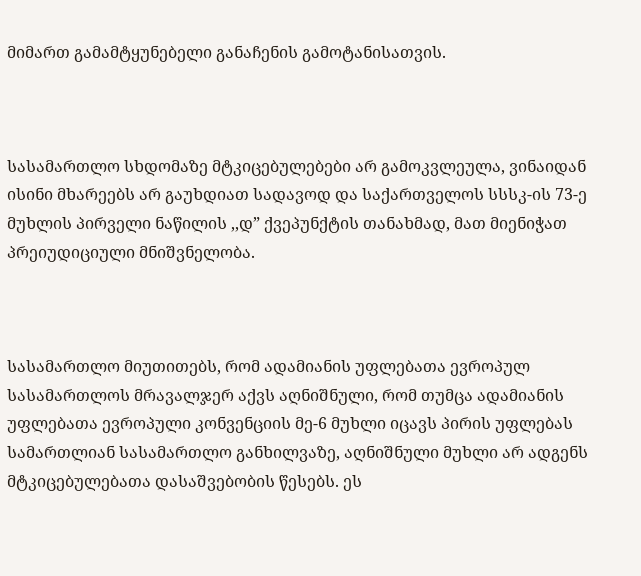მიმართ გამამტყუნებელი განაჩენის გამოტანისათვის.



სასამართლო სხდომაზე მტკიცებულებები არ გამოკვლეულა, ვინაიდან ისინი მხარეებს არ გაუხდიათ სადავოდ და საქართველოს სსსკ-ის 73-ე მუხლის პირველი ნაწილის ,,დ” ქვეპუნქტის თანახმად, მათ მიენიჭათ პრეიუდიციული მნიშვნელობა.



სასამართლო მიუთითებს, რომ ადამიანის უფლებათა ევროპულ სასამართლოს მრავალჯერ აქვს აღნიშნული, რომ თუმცა ადამიანის უფლებათა ევროპული კონვენციის მე-6 მუხლი იცავს პირის უფლებას სამართლიან სასამართლო განხილვაზე, აღნიშნული მუხლი არ ადგენს მტკიცებულებათა დასაშვებობის წესებს. ეს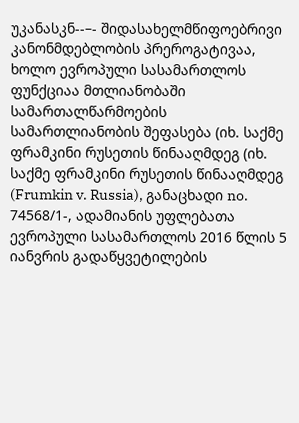უკანასკნ--–- შიდასახელმწიფოებრივი კანონმდებლობის პრეროგატივაა, ხოლო ევროპული სასამართლოს ფუნქციაა მთლიანობაში სამართალწარმოების სამართლიანობის შეფასება (იხ. საქმე ფრამკინი რუსეთის წინააღმდეგ (იხ. საქმე ფრამკინი რუსეთის წინააღმდეგ (Frumkin v. Russia), განაცხადი no. 74568/1-, ადამიანის უფლებათა ევროპული სასამართლოს 2016 წლის 5 იანვრის გადაწყვეტილების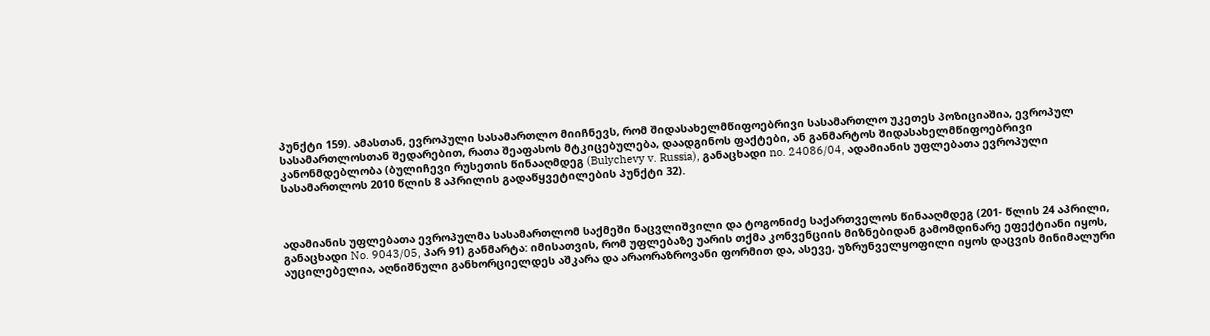პუნქტი 159). ამასთან, ევროპული სასამართლო მიიჩნევს, რომ შიდასახელმწიფოებრივი სასამართლო უკეთეს პოზიციაშია, ევროპულ სასამართლოსთან შედარებით, რათა შეაფასოს მტკიცებულება, დაადგინოს ფაქტები, ან განმარტოს შიდასახელმწიფოებრივი კანონმდებლობა (ბულიჩევი რუსეთის წინააღმდეგ (Bulychevy v. Russia), განაცხადი no. 24086/04, ადამიანის უფლებათა ევროპული სასამართლოს 2010 წლის 8 აპრილის გადაწყვეტილების პუნქტი 32).



ადამიანის უფლებათა ევროპულმა სასამართლომ საქმეში ნაცვლიშვილი და ტოგონიძე საქართველოს წინააღმდეგ (201- წლის 24 აპრილი, განაცხადი No. 9043/05, პარ 91) განმარტა: იმისათვის, რომ უფლებაზე უარის თქმა კონვენციის მიზნებიდან გამომდინარე ეფექტიანი იყოს, აუცილებელია, აღნიშნული განხორციელდეს აშკარა და არაორაზროვანი ფორმით და, ასევე, უზრუნველყოფილი იყოს დაცვის მინიმალური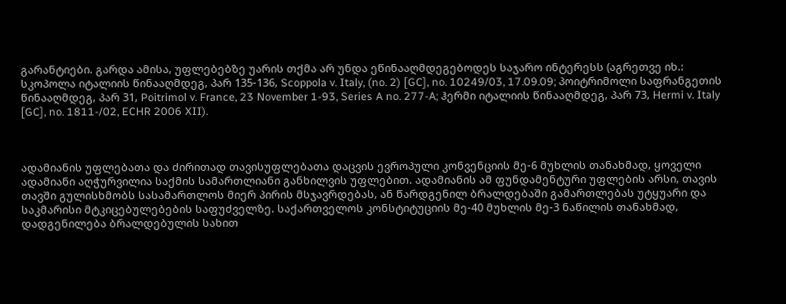გარანტიები. გარდა ამისა, უფლებებზე უარის თქმა არ უნდა ეწინააღმდეგებოდეს საჯარო ინტერესს (აგრეთვე იხ.: სკოპოლა იტალიის წინააღმდეგ, პარ 135-136, Scoppola v. Italy, (no. 2) [GC], no. 10249/03, 17.09.09; პოიტრიმოლი საფრანგეთის წინააღმდეგ, პარ 31, Poitrimol v. France, 23 November 1-93, Series A no. 277-A; ჰერმი იტალიის წინააღმდეგ, პარ 73, Hermi v. Italy [GC], no. 1811-/02, ECHR 2006 XII).



ადამიანის უფლებათა და ძირითად თავისუფლებათა დაცვის ევროპული კონვენციის მე-6 მუხლის თანახმად, ყოველი ადამიანი აღჭურვილია საქმის სამართლიანი განხილვის უფლებით. ადამიანის ამ ფუნდამენტური უფლების არსი, თავის თავში გულისხმობს სასამართლოს მიერ პირის მსჯავრდებას, ან წარდგენილ ბრალდებაში გამართლებას უტყუარი და საკმარისი მტკიცებულებების საფუძველზე. საქართველოს კონსტიტუციის მე-40 მუხლის მე-3 ნაწილის თანახმად, დადგენილება ბრალდებულის სახით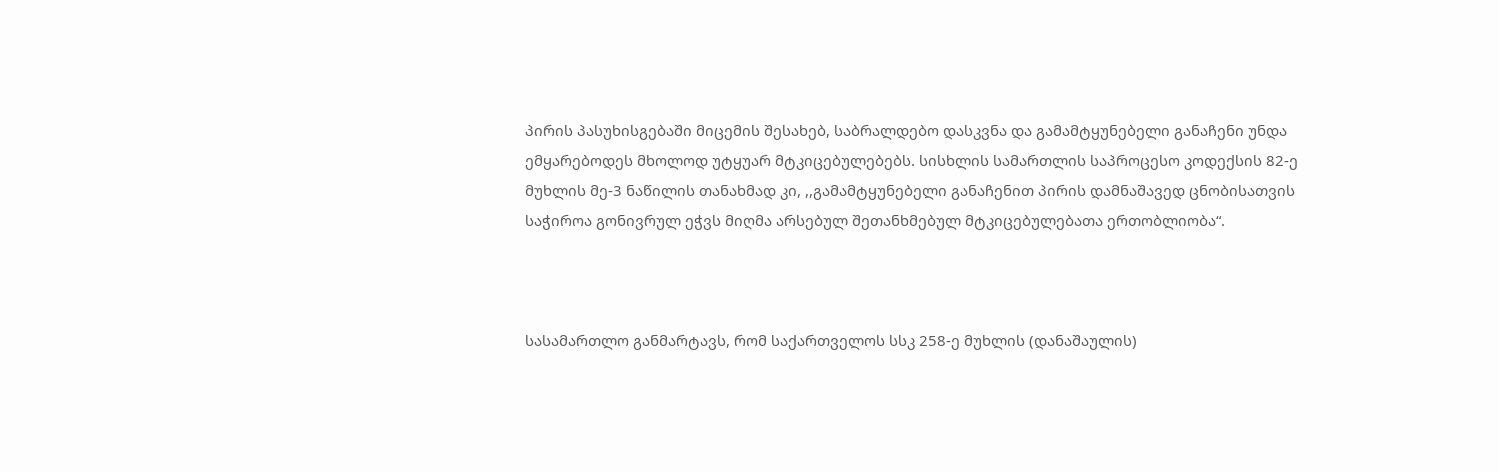პირის პასუხისგებაში მიცემის შესახებ, საბრალდებო დასკვნა და გამამტყუნებელი განაჩენი უნდა ემყარებოდეს მხოლოდ უტყუარ მტკიცებულებებს. სისხლის სამართლის საპროცესო კოდექსის 82-ე მუხლის მე-3 ნაწილის თანახმად კი, ,,გამამტყუნებელი განაჩენით პირის დამნაშავედ ცნობისათვის საჭიროა გონივრულ ეჭვს მიღმა არსებულ შეთანხმებულ მტკიცებულებათა ერთობლიობა“.



სასამართლო განმარტავს, რომ საქართველოს სსკ 258-ე მუხლის (დანაშაულის)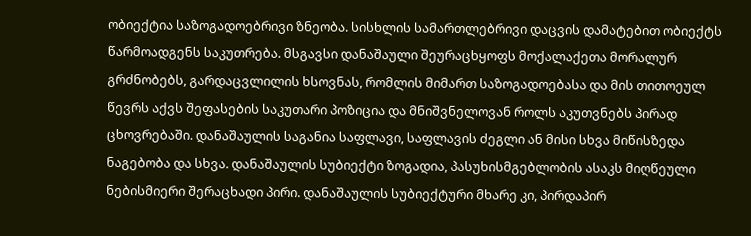ობიექტია საზოგადოებრივი ზნეობა. სისხლის სამართლებრივი დაცვის დამატებით ობიექტს წარმოადგენს საკუთრება. მსგავსი დანაშაული შეურაცხყოფს მოქალაქეთა მორალურ გრძნობებს, გარდაცვლილის ხსოვნას, რომლის მიმართ საზოგადოებასა და მის თითოეულ წევრს აქვს შეფასების საკუთარი პოზიცია და მნიშვნელოვან როლს აკუთვნებს პირად ცხოვრებაში. დანაშაულის საგანია საფლავი, საფლავის ძეგლი ან მისი სხვა მიწისზედა ნაგებობა და სხვა. დანაშაულის სუბიექტი ზოგადია, პასუხისმგებლობის ასაკს მიღწეული ნებისმიერი შერაცხადი პირი. დანაშაულის სუბიექტური მხარე კი, პირდაპირ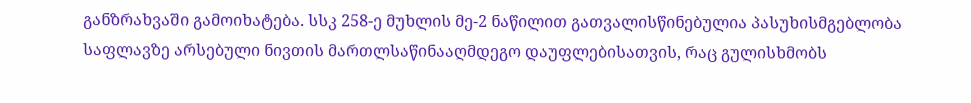განზრახვაში გამოიხატება. სსკ 258-ე მუხლის მე-2 ნაწილით გათვალისწინებულია პასუხისმგებლობა საფლავზე არსებული ნივთის მართლსაწინააღმდეგო დაუფლებისათვის, რაც გულისხმობს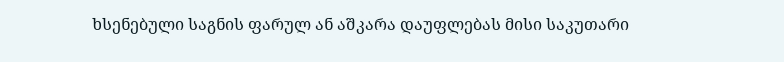ხსენებული საგნის ფარულ ან აშკარა დაუფლებას მისი საკუთარი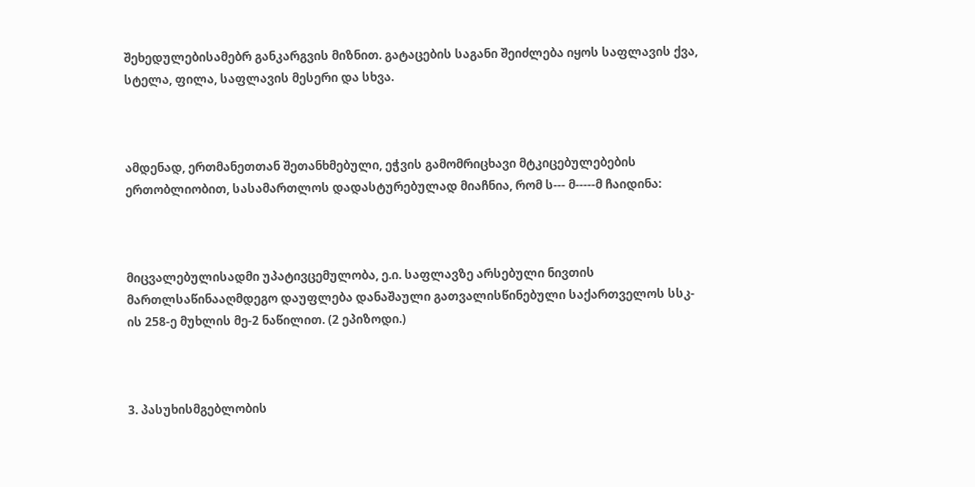შეხედულებისამებრ განკარგვის მიზნით. გატაცების საგანი შეიძლება იყოს საფლავის ქვა, სტელა, ფილა, საფლავის მესერი და სხვა.



ამდენად, ერთმანეთთან შეთანხმებული, ეჭვის გამომრიცხავი მტკიცებულებების ერთობლიობით, სასამართლოს დადასტურებულად მიაჩნია, რომ ს--- მ-----მ ჩაიდინა:



მიცვალებულისადმი უპატივცემულობა, ე.ი. საფლავზე არსებული ნივთის მართლსაწინააღმდეგო დაუფლება დანაშაული გათვალისწინებული საქართველოს სსკ-ის 258-ე მუხლის მე-2 ნაწილით. (2 ეპიზოდი.)



3. პასუხისმგებლობის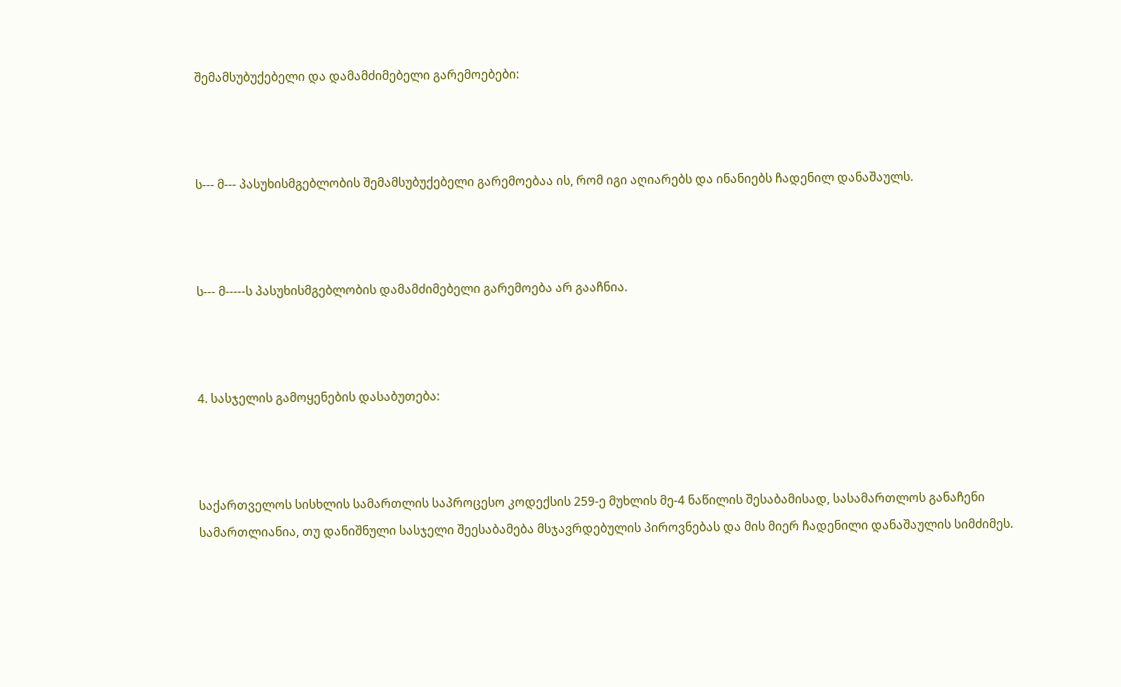შემამსუბუქებელი და დამამძიმებელი გარემოებები:



ს--- მ--- პასუხისმგებლობის შემამსუბუქებელი გარემოებაა ის, რომ იგი აღიარებს და ინანიებს ჩადენილ დანაშაულს.



ს--- მ-----ს პასუხისმგებლობის დამამძიმებელი გარემოება არ გააჩნია.



4. სასჯელის გამოყენების დასაბუთება:



საქართველოს სისხლის სამართლის საპროცესო კოდექსის 259-ე მუხლის მე-4 ნაწილის შესაბამისად, სასამართლოს განაჩენი სამართლიანია, თუ დანიშნული სასჯელი შეესაბამება მსჯავრდებულის პიროვნებას და მის მიერ ჩადენილი დანაშაულის სიმძიმეს.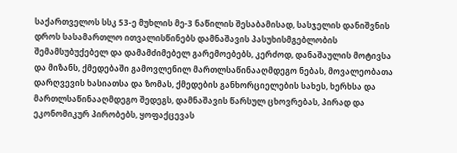საქართველოს სსკ 53-ე მუხლის მე-3 ნაწილის შესაბამისად, სასჯელის დანიშვნის დროს სასამართლო ითვალისწინებს დამნაშავის პასუხისმგებლობის შემამსუბუქებელ და დამამძიმებელ გარემოებებს, კერძოდ, დანაშაულის მოტივსა და მიზანს, ქმედებაში გამოვლენილ მართლსაწინააღმდეგო ნებას, მოვალეობათა დარღვევის ხასიათსა და ზომას, ქმედების განხორციელების სახეს, ხერხსა და მართლსაწინააღმდეგო შედეგს, დამნაშავის წარსულ ცხოვრებას, პირად და ეკონომიკურ პირობებს, ყოფაქცევას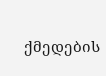ქმედების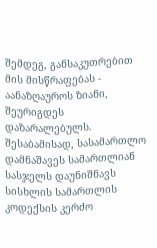შემდეგ, განსაკუთრებით მის მისწრაფებას - აანაზღაუროს ზიანი, შეურიგდეს დაზარალებულს. შესაბამისად, სასამართლო დამნაშავეს სამართლიან სასჯელს დაუნიშნავს სისხლის სამართლის კოდექსის კერძო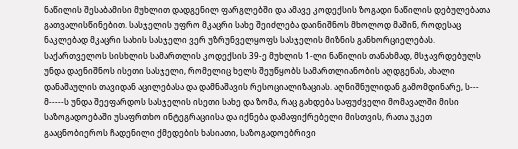ნაწილის შესაბამისი მუხლით დადგენილ ფარგლებში და ამავე კოდექსის ზოგადი ნაწილის დებულებათა გათვალისწინებით. სასჯელის უფრო მკაცრი სახე შეიძლება დაინიშნოს მხოლოდ მაშინ, როდესაც ნაკლებად მკაცრი სახის სასჯელი ვერ უზრუნველყოფს სასჯელის მიზნის განხორციელებას. საქართველოს სისხლის სამართლის კოდექსის 39-ე მუხლის 1-ლი ნაწილის თანახმად, მსჯავრდებულს უნდა დაენიშნოს ისეთი სასჯელი, რომელიც ხელს შეუწყობს სამართლიანობის აღდგენას, ახალი დანაშაულის თავიდან აცილებასა და დამნაშავის რესოციალიზაციას. აღნიშნულიდან გამომდინარე, ს--- მ-----ს უნდა შეეფარდოს სასჯელის ისეთი სახე და ზომა, რაც გახდება საფუძველი მომავალში მისი საზოგადოებაში უსაფრთხო ინტეგრაციისა და იქნება დამაფიქრებელი მისთვის, რათა უკეთ გააცნობიეროს ჩადენილი ქმედების ხასიათი, საზოგადოებრივი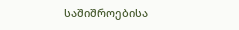საშიშროებისა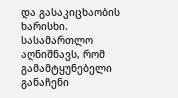და გასაკიცხაობის ხარისხი. სასამართლო აღნიშნავს, რომ გამამტყუნებელი განაჩენი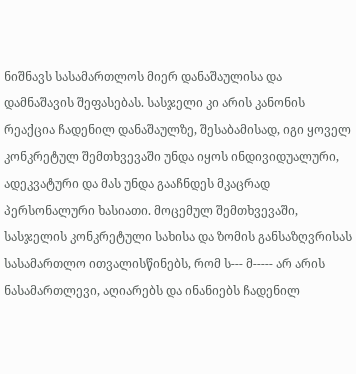ნიშნავს სასამართლოს მიერ დანაშაულისა და დამნაშავის შეფასებას. სასჯელი კი არის კანონის რეაქცია ჩადენილ დანაშაულზე, შესაბამისად, იგი ყოველ კონკრეტულ შემთხვევაში უნდა იყოს ინდივიდუალური, ადეკვატური და მას უნდა გააჩნდეს მკაცრად პერსონალური ხასიათი. მოცემულ შემთხვევაში, სასჯელის კონკრეტული სახისა და ზომის განსაზღვრისას სასამართლო ითვალისწინებს, რომ ს--- მ----- არ არის ნასამართლევი, აღიარებს და ინანიებს ჩადენილ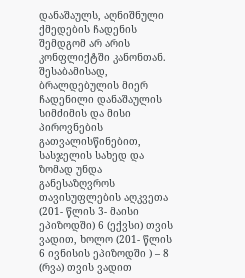დანაშაულს, აღნიშნული ქმედების ჩადენის შემდგომ არ არის კონფლიქტში კანონთან. შესაბამისად, ბრალდებულის მიერ ჩადენილი დანაშაულის სიმძიმის და მისი პიროვნების გათვალისწინებით, სასჯელის სახედ და ზომად უნდა განესაზღვროს თავისუფლების აღკვეთა (201- წლის 3- მაისი ეპიზოდში) 6 (ექვსი) თვის ვადით, ხოლო (201- წლის 6 ივნისის ეპიზოდში ) – 8 (რვა) თვის ვადით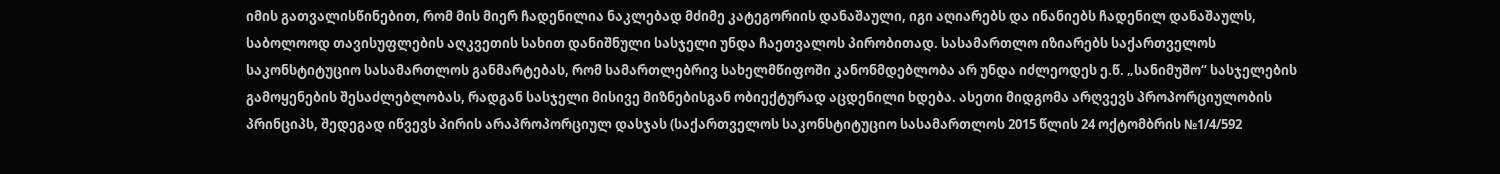იმის გათვალისწინებით, რომ მის მიერ ჩადენილია ნაკლებად მძიმე კატეგორიის დანაშაული, იგი აღიარებს და ინანიებს ჩადენილ დანაშაულს, საბოლოოდ თავისუფლების აღკვეთის სახით დანიშნული სასჯელი უნდა ჩაეთვალოს პირობითად. სასამართლო იზიარებს საქართველოს საკონსტიტუციო სასამართლოს განმარტებას, რომ სამართლებრივ სახელმწიფოში კანონმდებლობა არ უნდა იძლეოდეს ე.წ. „სანიმუშო“ სასჯელების გამოყენების შესაძლებლობას, რადგან სასჯელი მისივე მიზნებისგან ობიექტურად აცდენილი ხდება. ასეთი მიდგომა არღვევს პროპორციულობის პრინციპს, შედეგად იწვევს პირის არაპროპორციულ დასჯას (საქართველოს საკონსტიტუციო სასამართლოს 2015 წლის 24 ოქტომბრის №1/4/592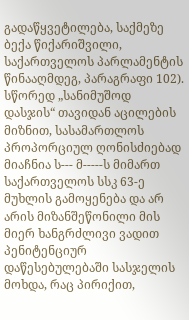გადაწყვეტილება, საქმეზე ბექა წიქარიშვილი, საქართველოს პარლამენტის წინააღმდეგ, პარაგრაფი 102). სწორედ „სანიმუშოდ დასჯის“ თავიდან აცილების მიზნით, სასამართლოს პროპორციულ ღონისძიებად მიაჩნია ს--- მ-----ს მიმართ საქართველოს სსკ 63-ე მუხლის გამოყენება და არ არის მიზანშეწონილი მის მიერ ხანგრძლივი ვადით პენიტენციურ დაწესებულებაში სასჯელის მოხდა, რაც პირიქით,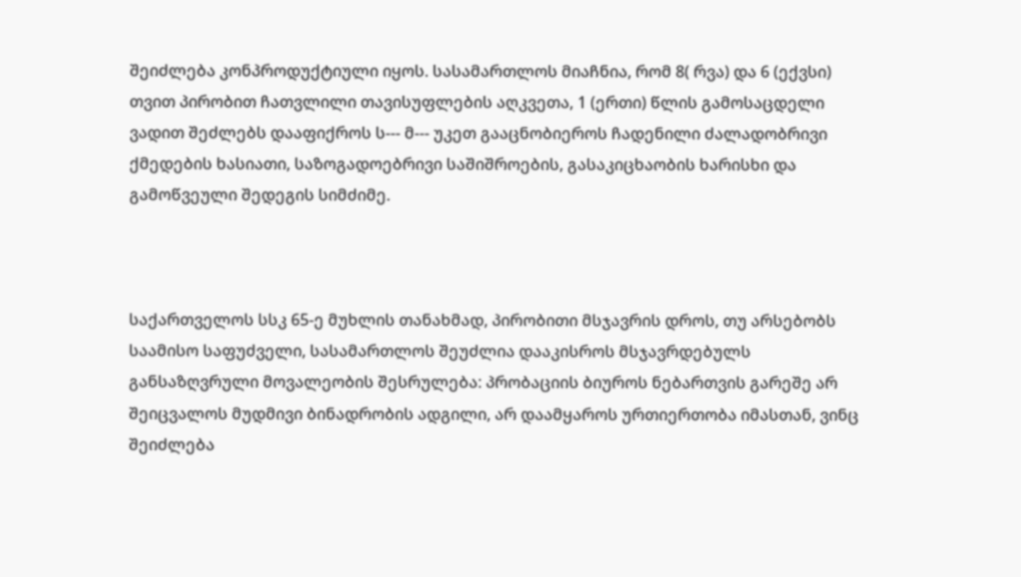შეიძლება კონპროდუქტიული იყოს. სასამართლოს მიაჩნია, რომ 8( რვა) და 6 (ექვსი) თვით პირობით ჩათვლილი თავისუფლების აღკვეთა, 1 (ერთი) წლის გამოსაცდელი ვადით შეძლებს დააფიქროს ს--- მ--- უკეთ გააცნობიეროს ჩადენილი ძალადობრივი ქმედების ხასიათი, საზოგადოებრივი საშიშროების, გასაკიცხაობის ხარისხი და გამოწვეული შედეგის სიმძიმე.



საქართველოს სსკ 65-ე მუხლის თანახმად, პირობითი მსჯავრის დროს, თუ არსებობს საამისო საფუძველი, სასამართლოს შეუძლია დააკისროს მსჯავრდებულს განსაზღვრული მოვალეობის შესრულება: პრობაციის ბიუროს ნებართვის გარეშე არ შეიცვალოს მუდმივი ბინადრობის ადგილი, არ დაამყაროს ურთიერთობა იმასთან, ვინც შეიძლება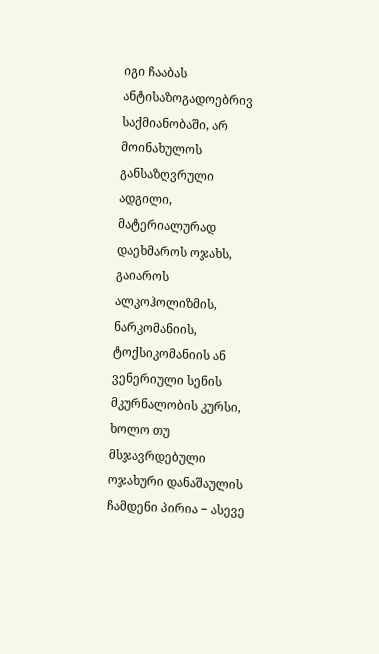იგი ჩააბას ანტისაზოგადოებრივ საქმიანობაში, არ მოინახულოს განსაზღვრული ადგილი, მატერიალურად დაეხმაროს ოჯახს, გაიაროს ალკოჰოლიზმის, ნარკომანიის, ტოქსიკომანიის ან ვენერიული სენის მკურნალობის კურსი, ხოლო თუ მსჯავრდებული ოჯახური დანაშაულის ჩამდენი პირია − ასევე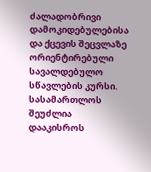ძალადობრივი დამოკიდებულებისა და ქცევის შეცვლაზე ორიენტირებული სავალდებულო სწავლების კურსი. სასამართლოს შეუძლია დააკისროს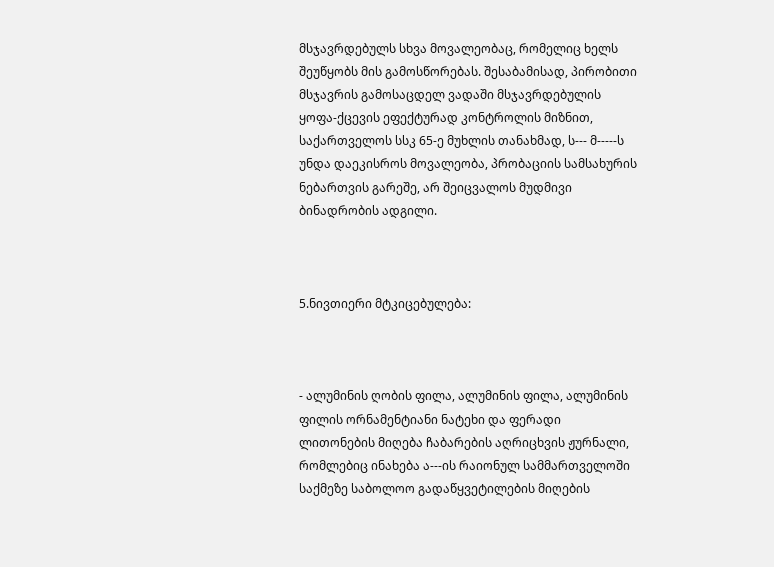მსჯავრდებულს სხვა მოვალეობაც, რომელიც ხელს შეუწყობს მის გამოსწორებას. შესაბამისად, პირობითი მსჯავრის გამოსაცდელ ვადაში მსჯავრდებულის ყოფა-ქცევის ეფექტურად კონტროლის მიზნით, საქართველოს სსკ 65-ე მუხლის თანახმად, ს--- მ-----ს უნდა დაეკისროს მოვალეობა, პრობაციის სამსახურის ნებართვის გარეშე, არ შეიცვალოს მუდმივი ბინადრობის ადგილი.



5.ნივთიერი მტკიცებულება:



- ალუმინის ღობის ფილა, ალუმინის ფილა, ალუმინის ფილის ორნამენტიანი ნატეხი და ფერადი ლითონების მიღება ჩაბარების აღრიცხვის ჟურნალი, რომლებიც ინახება ა---ის რაიონულ სამმართველოში საქმეზე საბოლოო გადაწყვეტილების მიღების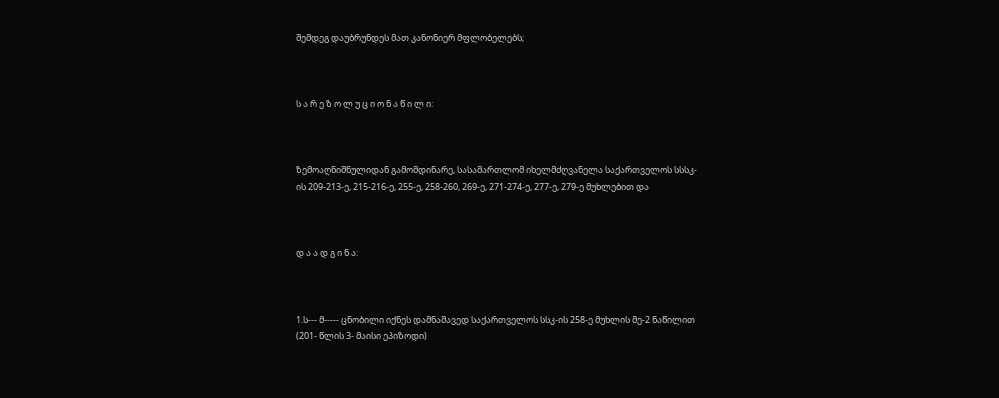შემდეგ დაუბრუნდეს მათ კანონიერ მფლობელებს;



ს ა რ ე ზ ო ლ უ ც ი ო ნ ა წ ი ლ ი:



ზემოაღნიშნულიდან გამომდინარე, სასამართლომ იხელმძღვანელა საქართველოს სსსკ-ის 209-213-ე, 215-216-ე, 255-ე, 258-260, 269-ე, 271-274-ე, 277-ე, 279-ე მუხლებით და



დ ა ა დ გ ი ნ ა:



1.ს--- მ----- ცნობილი იქნეს დამნაშავედ საქართველოს სსკ-ის 258-ე მუხლის მე-2 ნაწილით (201- წლის 3- მაისი ეპიზოდი)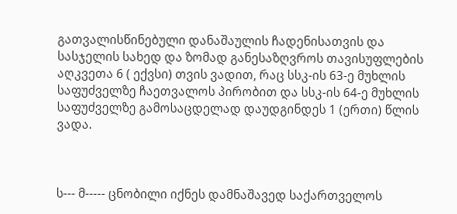გათვალისწინებული დანაშაულის ჩადენისათვის და სასჯელის სახედ და ზომად განესაზღვროს თავისუფლების აღკვეთა 6 ( ექვსი) თვის ვადით, რაც სსკ-ის 63-ე მუხლის საფუძველზე ჩაეთვალოს პირობით და სსკ-ის 64-ე მუხლის საფუძველზე გამოსაცდელად დაუდგინდეს 1 (ერთი) წლის ვადა.



ს--- მ----- ცნობილი იქნეს დამნაშავედ საქართველოს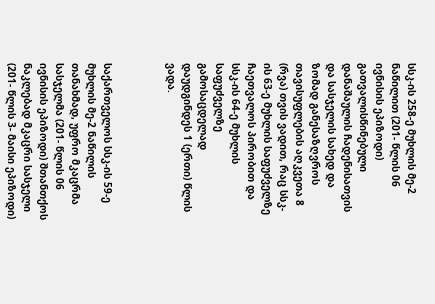სსკ-ის 258-ე მუხლის მე-2 ნაწილით (201- წლის 06 ივნისის ეპიზოდი) გათვალისწინებული დანაშაულის ჩადენისათვის და სასჯელის სახედ და ზომად განესაზღვროს თავისუფლების აღკვეთა 8 (რვა) თვის ვადით, რაც სსკ-ის 63-ე მუხლის საფუძველზე ჩაეთვალოს პირობით და სსკ-ის 64-ე მუხლის საფუძველზე გამოსაცდელად დაუდგინდეს 1 (ერთი) წლის ვადა.



საქართველოს სსკ-ის 59-ე მუხლის მე-2 ნაწილის თანახმად, უფრო მკაცრმა სასჯელმა (201- წლის 06 ივნისის ეპიზოდი) შთანთქოს ნაკლებად მკაცრი სასჯელი (201- წლის 3- მაისი ეპიზოდი)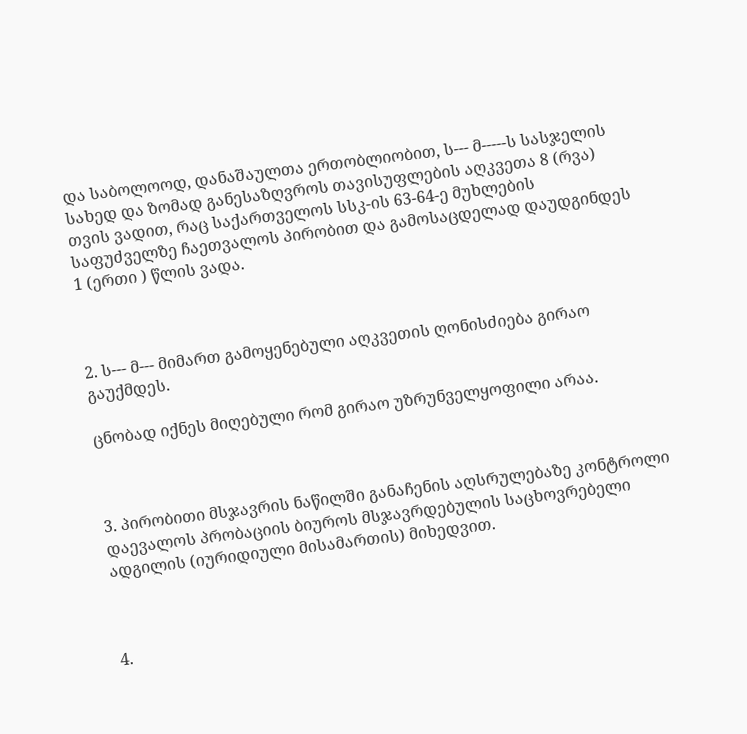და საბოლოოდ, დანაშაულთა ერთობლიობით, ს--- მ-----ს სასჯელის სახედ და ზომად განესაზღვროს თავისუფლების აღკვეთა 8 (რვა) თვის ვადით, რაც საქართველოს სსკ-ის 63-64-ე მუხლების საფუძველზე ჩაეთვალოს პირობით და გამოსაცდელად დაუდგინდეს 1 (ერთი ) წლის ვადა.



2. ს--- მ--- მიმართ გამოყენებული აღკვეთის ღონისძიება გირაო გაუქმდეს.

ცნობად იქნეს მიღებული რომ გირაო უზრუნველყოფილი არაა.



3. პირობითი მსჯავრის ნაწილში განაჩენის აღსრულებაზე კონტროლი დაევალოს პრობაციის ბიუროს მსჯავრდებულის საცხოვრებელი ადგილის (იურიდიული მისამართის) მიხედვით.



4.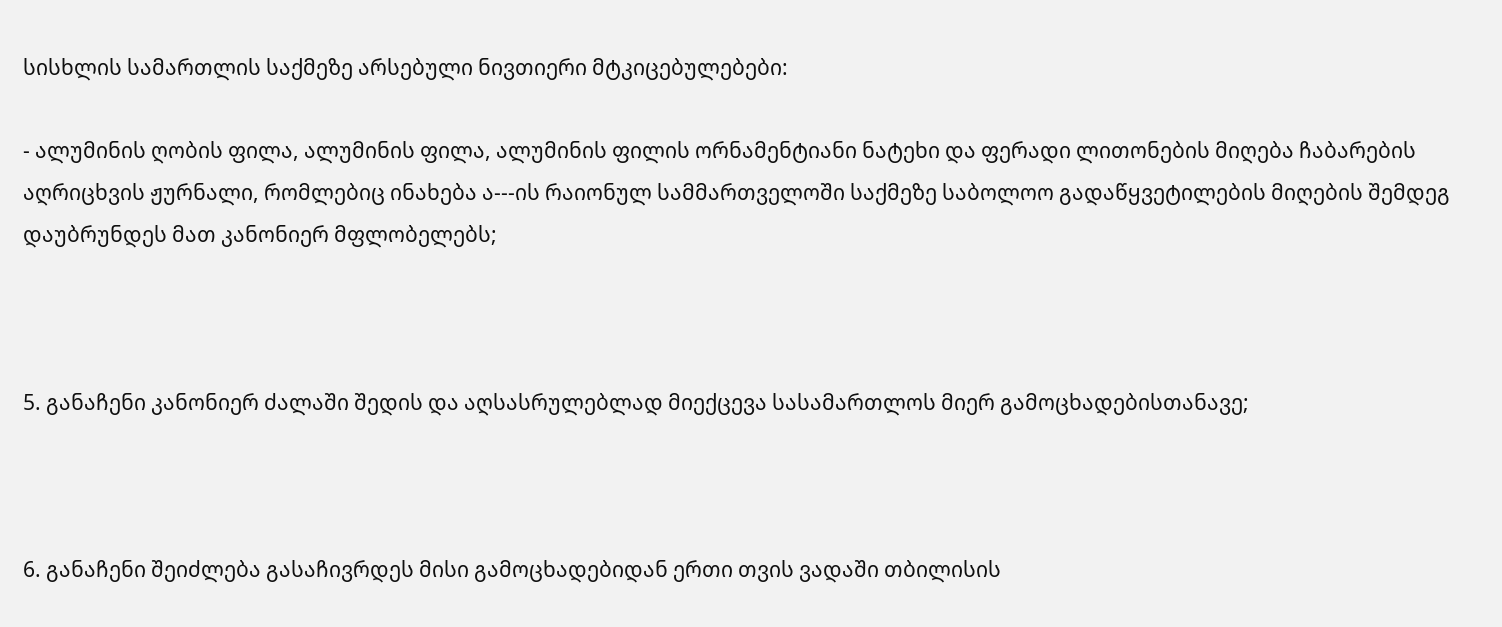სისხლის სამართლის საქმეზე არსებული ნივთიერი მტკიცებულებები:

- ალუმინის ღობის ფილა, ალუმინის ფილა, ალუმინის ფილის ორნამენტიანი ნატეხი და ფერადი ლითონების მიღება ჩაბარების აღრიცხვის ჟურნალი, რომლებიც ინახება ა---ის რაიონულ სამმართველოში საქმეზე საბოლოო გადაწყვეტილების მიღების შემდეგ დაუბრუნდეს მათ კანონიერ მფლობელებს;



5. განაჩენი კანონიერ ძალაში შედის და აღსასრულებლად მიექცევა სასამართლოს მიერ გამოცხადებისთანავე;



6. განაჩენი შეიძლება გასაჩივრდეს მისი გამოცხადებიდან ერთი თვის ვადაში თბილისის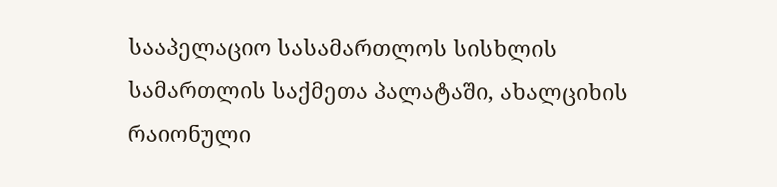სააპელაციო სასამართლოს სისხლის სამართლის საქმეთა პალატაში, ახალციხის რაიონული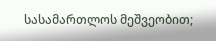სასამართლოს მეშვეობით;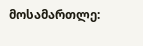მოსამართლე: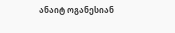ანაიტ ოგანესიან